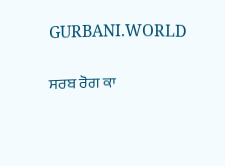GURBANI.WORLD

ਸਰਬ ਰੋਗ ਕਾ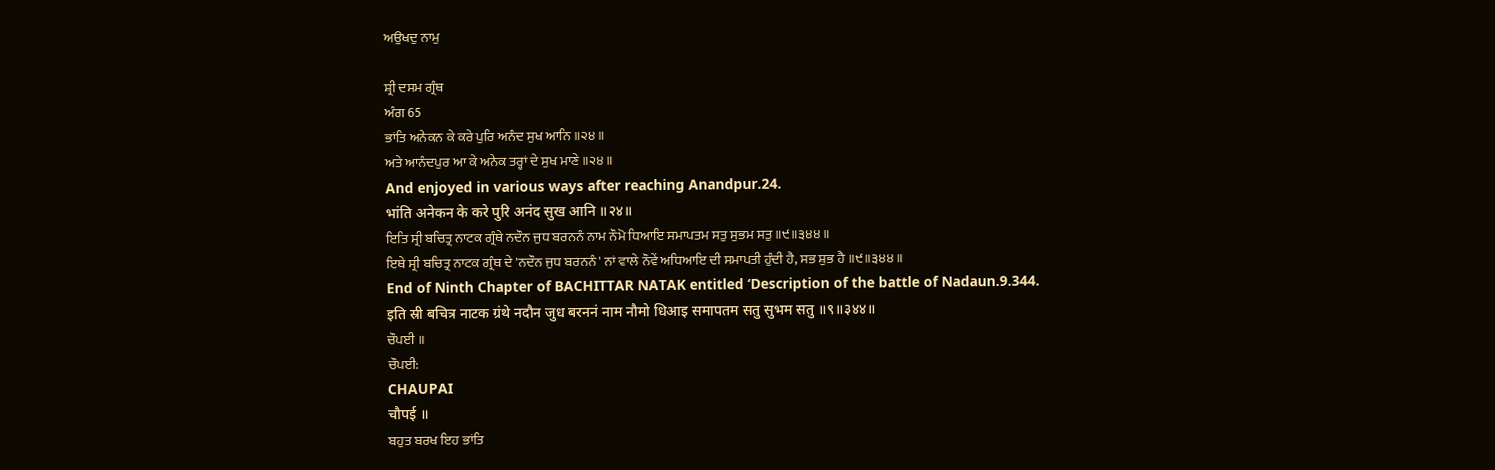ਅਉਖਦੁ ਨਾਮੁ

ਸ਼੍ਰੀ ਦਸਮ ਗ੍ਰੰਥ
ਅੰਗ 65
ਭਾਂਤਿ ਅਨੇਕਨ ਕੇ ਕਰੇ ਪੁਰਿ ਅਨੰਦ ਸੁਖ ਆਨਿ ॥੨੪॥
ਅਤੇ ਆਨੰਦਪੁਰ ਆ ਕੇ ਅਨੇਕ ਤਰ੍ਹਾਂ ਦੇ ਸੁਖ ਮਾਣੇ ॥੨੪॥
And enjoyed in various ways after reaching Anandpur.24.
भांति अनेकन के करे पुरि अनंद सुख आनि ॥२४॥
ਇਤਿ ਸ੍ਰੀ ਬਚਿਤ੍ਰ ਨਾਟਕ ਗ੍ਰੰਥੇ ਨਦੌਨ ਜੁਧ ਬਰਨਨੰ ਨਾਮ ਨੌਮੋ ਧਿਆਇ ਸਮਾਪਤਮ ਸਤੁ ਸੁਭਮ ਸਤੁ ॥੯॥੩੪੪॥
ਇਥੇ ਸ੍ਰੀ ਬਚਿਤ੍ਰ ਨਾਟਕ ਗ੍ਰੰਥ ਦੇ 'ਨਦੌਨ ਜੁਧ ਬਰਨਨੰ' ਨਾਂ ਵਾਲੇ ਨੌਵੇਂ ਅਧਿਆਇ ਦੀ ਸਮਾਪਤੀ ਹੁੰਦੀ ਹੈ, ਸਭ ਸ਼ੁਭ ਹੈ ॥੯॥੩੪੪॥
End of Ninth Chapter of BACHITTAR NATAK entitled ‘Description of the battle of Nadaun.9.344.
इति स्री बचित्र नाटक ग्रंथे नदौन जुध बरननं नाम नौमो धिआइ समापतम सतु सुभम सतु ॥९॥३४४॥
ਚੌਪਈ ॥
ਚੌਪਈ:
CHAUPAI
चौपई ॥
ਬਹੁਤ ਬਰਖ ਇਹ ਭਾਂਤਿ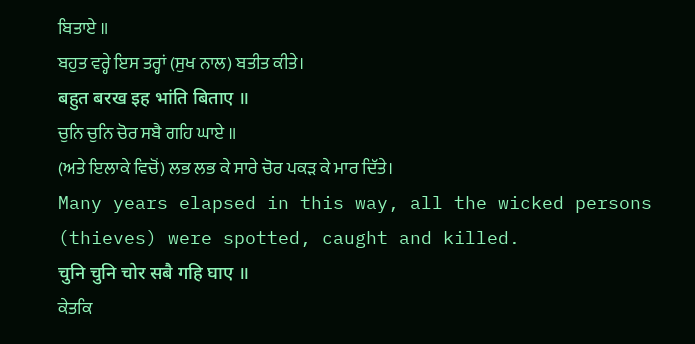ਬਿਤਾਏ ॥
ਬਹੁਤ ਵਰ੍ਹੇ ਇਸ ਤਰ੍ਹਾਂ (ਸੁਖ ਨਾਲ) ਬਤੀਤ ਕੀਤੇ।
बहुत बरख इह भांति बिताए ॥
ਚੁਨਿ ਚੁਨਿ ਚੋਰ ਸਬੈ ਗਹਿ ਘਾਏ ॥
(ਅਤੇ ਇਲਾਕੇ ਵਿਚੋਂ) ਲਭ ਲਭ ਕੇ ਸਾਰੇ ਚੋਰ ਪਕੜ ਕੇ ਮਾਰ ਦਿੱਤੇ।
Many years elapsed in this way, all the wicked persons (thieves) were spotted, caught and killed.
चुनि चुनि चोर सबै गहि घाए ॥
ਕੇਤਕਿ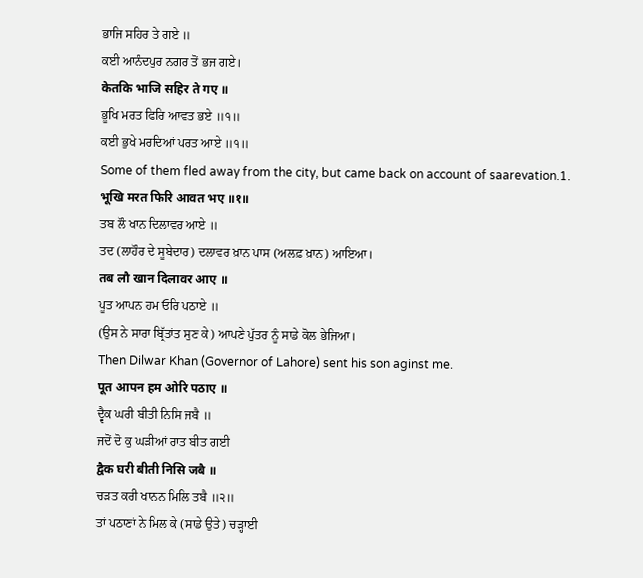ਭਾਜਿ ਸਹਿਰ ਤੇ ਗਏ ॥
ਕਈ ਆਨੰਦਪੁਰ ਨਗਰ ਤੋਂ ਭਜ ਗਏ।
केतकि भाजि सहिर ते गए ॥
ਭੂਖਿ ਮਰਤ ਫਿਰਿ ਆਵਤ ਭਏ ॥੧॥
ਕਈ ਭੁਖੇ ਮਰਦਿਆਂ ਪਰਤ ਆਏ ॥੧॥
Some of them fled away from the city, but came back on account of saarevation.1.
भूखि मरत फिरि आवत भए ॥१॥
ਤਬ ਲੌ ਖਾਨ ਦਿਲਾਵਰ ਆਏ ॥
ਤਦ (ਲਾਹੌਰ ਦੇ ਸੂਬੇਦਾਰ) ਦਲਾਵਰ ਖ਼ਾਨ ਪਾਸ (ਅਲਫ਼ ਖ਼ਾਨ) ਆਇਆ।
तब लौ खान दिलावर आए ॥
ਪੂਤ ਆਪਨ ਹਮ ਓਰਿ ਪਠਾਏ ॥
(ਉਸ ਨੇ ਸਾਰਾ ਬ੍ਰਿੱਤਾਂਤ ਸੁਣ ਕੇ) ਆਪਣੇ ਪੁੱਤਰ ਨੂੰ ਸਾਡੇ ਕੋਲ ਭੇਜਿਆ।
Then Dilwar Khan (Governor of Lahore) sent his son aginst me.
पूत आपन हम ओरि पठाए ॥
ਦ੍ਵੈਕ ਘਰੀ ਬੀਤੀ ਨਿਸਿ ਜਬੈ ॥
ਜਦੋਂ ਦੋ ਕੁ ਘੜੀਆਂ ਰਾਤ ਬੀਤ ਗਈ
द्वैक घरी बीती निसि जबै ॥
ਚੜਤ ਕਰੀ ਖਾਨਨ ਮਿਲਿ ਤਬੈ ॥੨॥
ਤਾਂ ਪਠਾਣਾਂ ਨੇ ਮਿਲ ਕੇ (ਸਾਡੇ ਉਤੇ) ਚੜ੍ਹਾਈ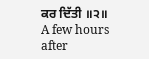ਕਰ ਦਿੱਤੀ ॥੨॥
A few hours after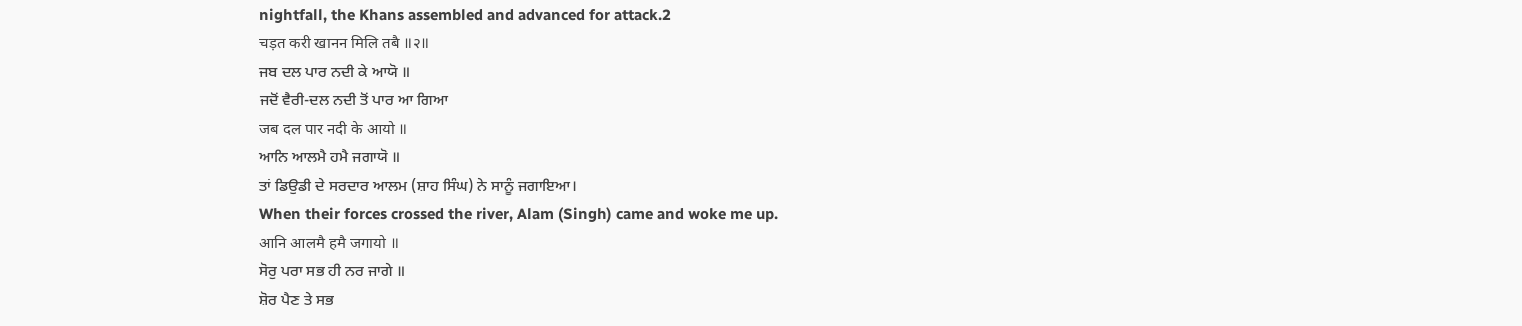nightfall, the Khans assembled and advanced for attack.2
चड़त करी खानन मिलि तबै ॥२॥
ਜਬ ਦਲ ਪਾਰ ਨਦੀ ਕੇ ਆਯੋ ॥
ਜਦੋਂ ਵੈਰੀ-ਦਲ ਨਦੀ ਤੋਂ ਪਾਰ ਆ ਗਿਆ
जब दल पार नदी के आयो ॥
ਆਨਿ ਆਲਮੈ ਹਮੈ ਜਗਾਯੋ ॥
ਤਾਂ ਡਿਉਡੀ ਦੇ ਸਰਦਾਰ ਆਲਮ (ਸ਼ਾਹ ਸਿੰਘ) ਨੇ ਸਾਨੂੰ ਜਗਾਇਆ।
When their forces crossed the river, Alam (Singh) came and woke me up.
आनि आलमै हमै जगायो ॥
ਸੋਰੁ ਪਰਾ ਸਭ ਹੀ ਨਰ ਜਾਗੇ ॥
ਸ਼ੋਰ ਪੈਣ ਤੇ ਸਭ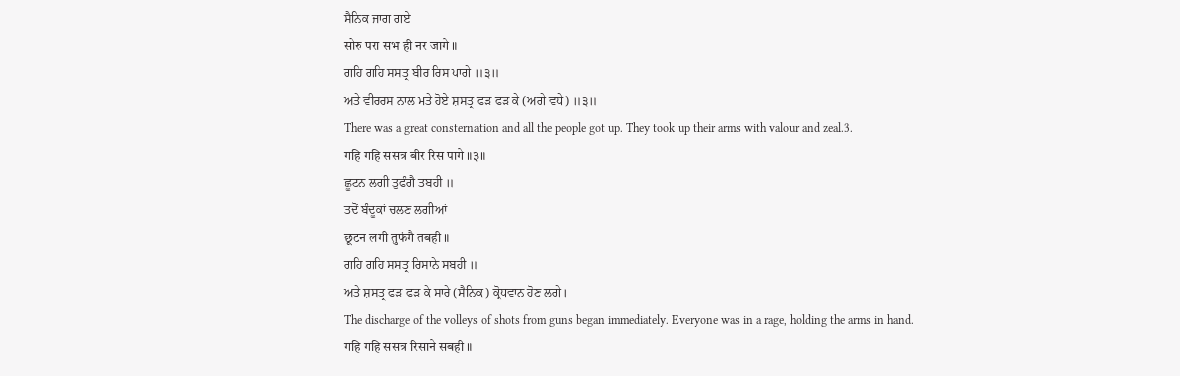ਸੈਨਿਕ ਜਾਗ ਗਏ
सोरु परा सभ ही नर जागे ॥
ਗਹਿ ਗਹਿ ਸਸਤ੍ਰ ਬੀਰ ਰਿਸ ਪਾਗੇ ॥੩॥
ਅਤੇ ਵੀਰਰਸ ਨਾਲ ਮਤੇ ਹੋਏ ਸ਼ਸਤ੍ਰ ਫੜ ਫੜ ਕੇ (ਅਗੇ ਵਧੇ) ॥੩॥
There was a great consternation and all the people got up. They took up their arms with valour and zeal.3.
गहि गहि ससत्र बीर रिस पागे ॥३॥
ਛੂਟਨ ਲਗੀ ਤੁਫੰਗੈ ਤਬਹੀ ॥
ਤਦੋਂ ਬੰਦੂਕਾਂ ਚਲਣ ਲਗੀਆਂ
छूटन लगी तुफंगै तबही ॥
ਗਹਿ ਗਹਿ ਸਸਤ੍ਰ ਰਿਸਾਨੇ ਸਬਹੀ ॥
ਅਤੇ ਸ਼ਸਤ੍ਰ ਫੜ ਫੜ ਕੇ ਸਾਰੇ (ਸੈਨਿਕ) ਕ੍ਰੋਧਵਾਨ ਹੋਣ ਲਗੇ।
The discharge of the volleys of shots from guns began immediately. Everyone was in a rage, holding the arms in hand.
गहि गहि ससत्र रिसाने सबही ॥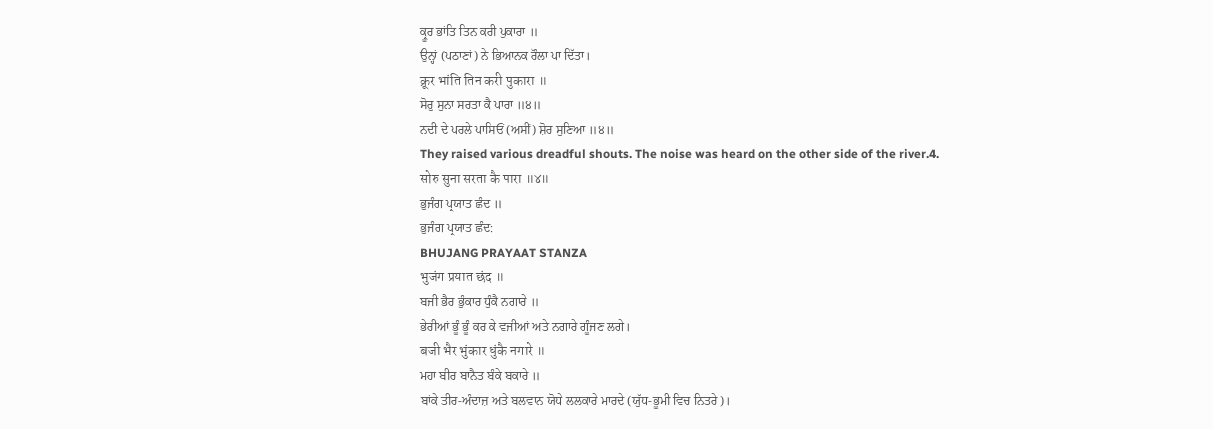ਕ੍ਰੂਰ ਭਾਂਤਿ ਤਿਨ ਕਰੀ ਪੁਕਾਰਾ ॥
ਉਨ੍ਹਾਂ (ਪਠਾਣਾਂ) ਨੇ ਭਿਆਨਕ ਰੌਲਾ ਪਾ ਦਿੱਤਾ।
क्रूर भांति तिन करी पुकारा ॥
ਸੋਰੁ ਸੁਨਾ ਸਰਤਾ ਕੈ ਪਾਰਾ ॥੪॥
ਨਦੀ ਦੇ ਪਰਲੇ ਪਾਸਿਓਂ (ਅਸੀਂ) ਸ਼ੋਰ ਸੁਣਿਆ ॥੪॥
They raised various dreadful shouts. The noise was heard on the other side of the river.4.
सोरु सुना सरता कै पारा ॥४॥
ਭੁਜੰਗ ਪ੍ਰਯਾਤ ਛੰਦ ॥
ਭੁਜੰਗ ਪ੍ਰਯਾਤ ਛੰਦ:
BHUJANG PRAYAAT STANZA
भुजंग प्रयात छंद ॥
ਬਜੀ ਭੈਰ ਭੁੰਕਾਰ ਧੁੰਕੈ ਨਗਾਰੇ ॥
ਭੇਰੀਆਂ ਭੂੰ ਭੂੰ ਕਰ ਕੇ ਵਜੀਆਂ ਅਤੇ ਨਗਾਰੇ ਗੂੰਜਣ ਲਗੇ।
बजी भैर भुंकार धुंकै नगारे ॥
ਮਹਾ ਬੀਰ ਬਾਨੈਤ ਬੰਕੇ ਬਕਾਰੇ ॥
ਬਾਂਕੇ ਤੀਰ-ਅੰਦਾਜ਼ ਅਤੇ ਬਲਵਾਨ ਯੋਧੇ ਲਲਕਾਰੇ ਮਾਰਦੇ (ਯੁੱਧ-ਭੂਮੀ ਵਿਚ ਨਿਤਰੇ)।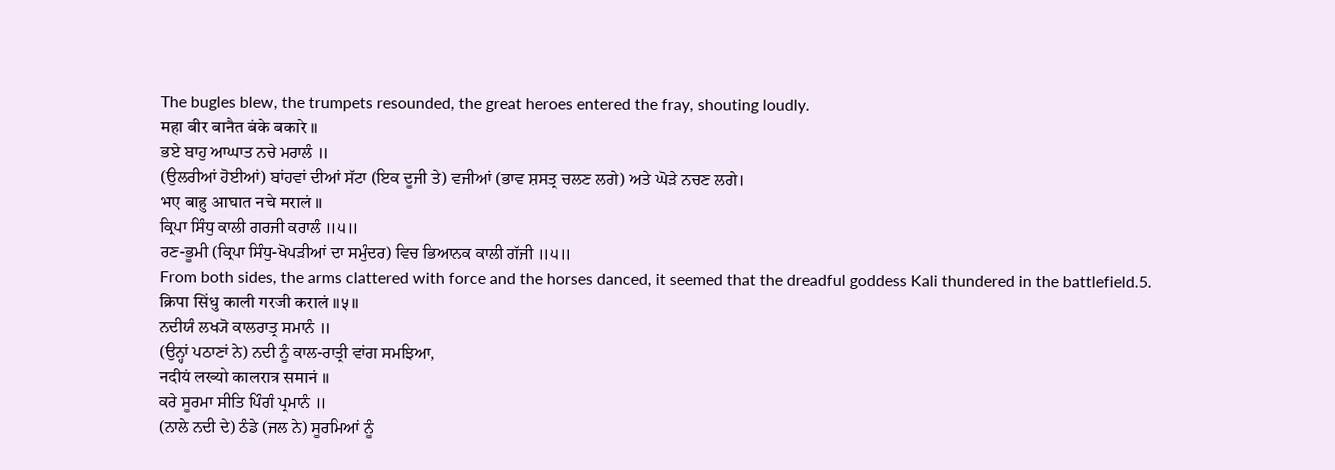The bugles blew, the trumpets resounded, the great heroes entered the fray, shouting loudly.
महा बीर बानैत बंके बकारे ॥
ਭਏ ਬਾਹੁ ਆਘਾਤ ਨਚੇ ਮਰਾਲੰ ॥
(ਉਲਰੀਆਂ ਹੋਈਆਂ) ਬਾਂਹਵਾਂ ਦੀਆਂ ਸੱਟਾ (ਇਕ ਦੂਜੀ ਤੇ) ਵਜੀਆਂ (ਭਾਵ ਸ਼ਸਤ੍ਰ ਚਲਣ ਲਗੇ) ਅਤੇ ਘੋੜੇ ਨਚਣ ਲਗੇ।
भए बाहु आघात नचे मरालं ॥
ਕ੍ਰਿਪਾ ਸਿੰਧੁ ਕਾਲੀ ਗਰਜੀ ਕਰਾਲੰ ॥੫॥
ਰਣ-ਭੂਮੀ (ਕ੍ਰਿਪਾ ਸਿੰਧੁ-ਖੋਪੜੀਆਂ ਦਾ ਸਮੁੰਦਰ) ਵਿਚ ਭਿਆਨਕ ਕਾਲੀ ਗੱਜੀ ॥੫॥
From both sides, the arms clattered with force and the horses danced, it seemed that the dreadful goddess Kali thundered in the battlefield.5.
क्रिपा सिंधु काली गरजी करालं ॥५॥
ਨਦੀਯੰ ਲਖ੍ਯੋ ਕਾਲਰਾਤ੍ਰ ਸਮਾਨੰ ॥
(ਉਨ੍ਹਾਂ ਪਠਾਣਾਂ ਨੇ) ਨਦੀ ਨੂੰ ਕਾਲ-ਰਾਤ੍ਰੀ ਵਾਂਗ ਸਮਝਿਆ,
नदीयं लख्यो कालरात्र समानं ॥
ਕਰੇ ਸੂਰਮਾ ਸੀਤਿ ਪਿੰਗੰ ਪ੍ਰਮਾਨੰ ॥
(ਨਾਲੇ ਨਦੀ ਦੇ) ਠੰਡੇ (ਜਲ ਨੇ) ਸੂਰਮਿਆਂ ਨੂੰ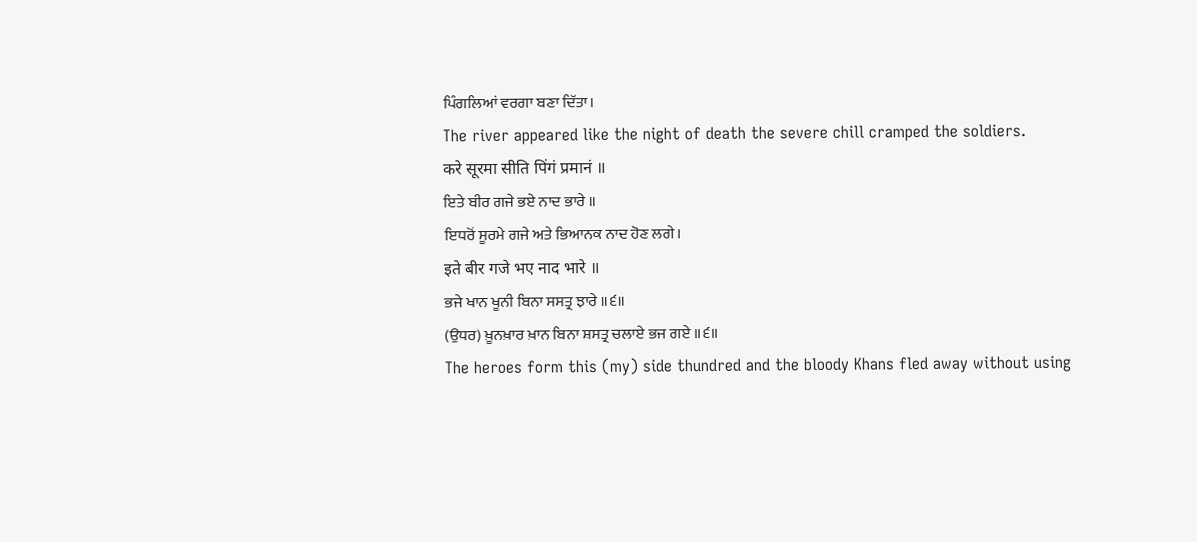ਪਿੰਗਲਿਆਂ ਵਰਗਾ ਬਣਾ ਦਿੱਤਾ।
The river appeared like the night of death the severe chill cramped the soldiers.
करे सूरमा सीति पिंगं प्रमानं ॥
ਇਤੇ ਬੀਰ ਗਜੇ ਭਏ ਨਾਦ ਭਾਰੇ ॥
ਇਧਰੋਂ ਸੂਰਮੇ ਗਜੇ ਅਤੇ ਭਿਆਨਕ ਨਾਦ ਹੋਣ ਲਗੇ।
इते बीर गजे भए नाद भारे ॥
ਭਜੇ ਖਾਨ ਖੂਨੀ ਬਿਨਾ ਸਸਤ੍ਰ ਝਾਰੇ ॥੬॥
(ਉਧਰ) ਖ਼ੂਨਖ਼ਾਰ ਖ਼ਾਨ ਬਿਨਾ ਸ਼ਸਤ੍ਰ ਚਲਾਏ ਭਜ ਗਏ ॥੬॥
The heroes form this (my) side thundred and the bloody Khans fled away without using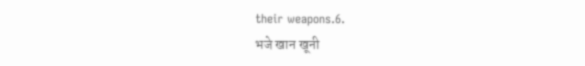their weapons.6.
भजे खान खूनी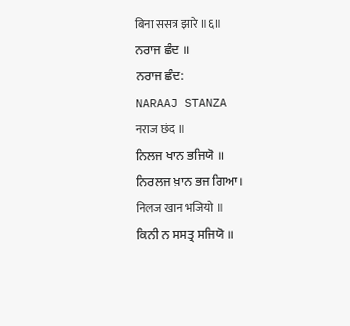बिना ससत्र झारे ॥६॥
ਨਰਾਜ ਛੰਦ ॥
ਨਰਾਜ ਛੰਦ:
NARAAJ STANZA
नराज छंद ॥
ਨਿਲਜ ਖਾਨ ਭਜਿਯੋ ॥
ਨਿਰਲਜ ਖ਼ਾਨ ਭਜ ਗਿਆ।
निलज खान भजियो ॥
ਕਿਨੀ ਨ ਸਸਤ੍ਰ ਸਜਿਯੋ ॥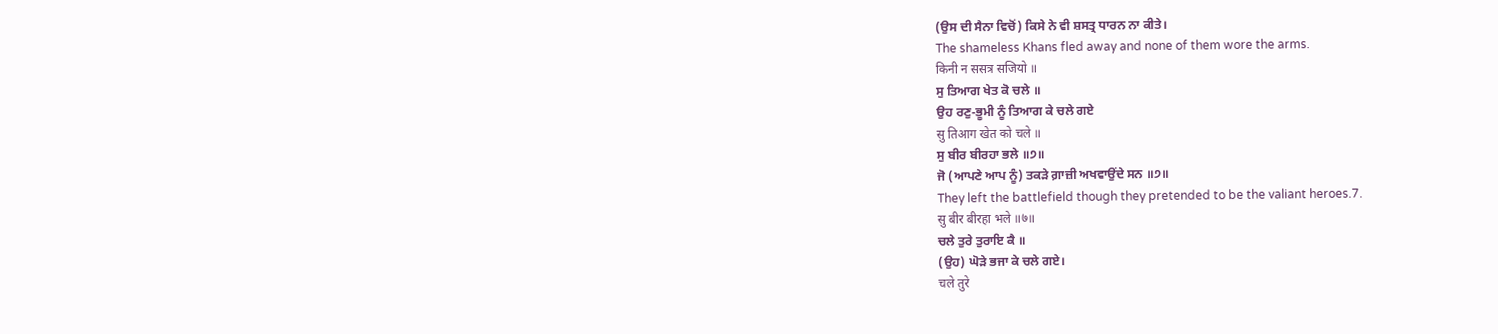(ਉਸ ਦੀ ਸੈਨਾ ਵਿਚੋਂ) ਕਿਸੇ ਨੇ ਵੀ ਸ਼ਸਤ੍ਰ ਧਾਰਨ ਨਾ ਕੀਤੇ।
The shameless Khans fled away and none of them wore the arms.
किनी न ससत्र सजियो ॥
ਸੁ ਤਿਆਗ ਖੇਤ ਕੋ ਚਲੇ ॥
ਉਹ ਰਣੁ-ਭੂਮੀ ਨੂੰ ਤਿਆਗ ਕੇ ਚਲੇ ਗਏ
सु तिआग खेत को चले ॥
ਸੁ ਬੀਰ ਬੀਰਹਾ ਭਲੇ ॥੭॥
ਜੋ (ਆਪਣੇ ਆਪ ਨੂੰ) ਤਕੜੇ ਗ਼ਾਜ਼ੀ ਅਖਵਾਉਂਦੇ ਸਨ ॥੭॥
They left the battlefield though they pretended to be the valiant heroes.7.
सु बीर बीरहा भले ॥७॥
ਚਲੇ ਤੁਰੇ ਤੁਰਾਇ ਕੈ ॥
(ਉਹ) ਘੋੜੇ ਭਜਾ ਕੇ ਚਲੇ ਗਏ।
चले तुरे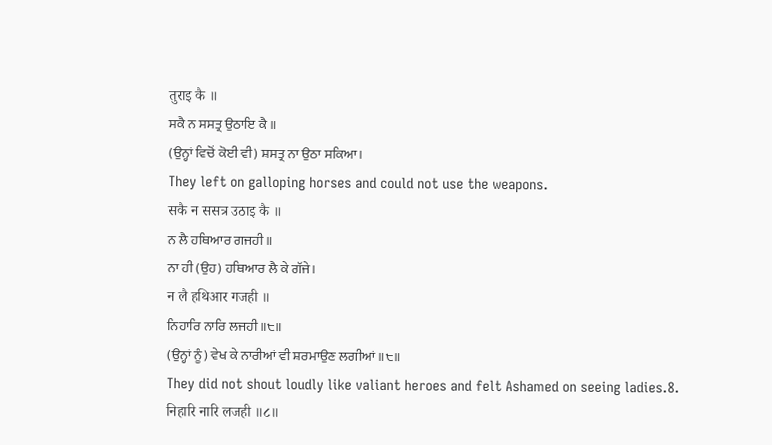तुराइ कै ॥
ਸਕੈ ਨ ਸਸਤ੍ਰ ਉਠਾਇ ਕੈ ॥
(ਉਨ੍ਹਾਂ ਵਿਚੋਂ ਕੋਈ ਵੀ) ਸ਼ਸਤ੍ਰ ਨਾ ਉਠਾ ਸਕਿਆ।
They left on galloping horses and could not use the weapons.
सकै न ससत्र उठाइ कै ॥
ਨ ਲੈ ਹਥਿਆਰ ਗਜਹੀ ॥
ਨਾ ਹੀ (ਉਹ) ਹਥਿਆਰ ਲੈ ਕੇ ਗੱਜੇ।
न लै हथिआर गजही ॥
ਨਿਹਾਰਿ ਨਾਰਿ ਲਜਹੀ ॥੮॥
(ਉਨ੍ਹਾਂ ਨੂੰ) ਵੇਖ ਕੇ ਨਾਰੀਆਂ ਵੀ ਸ਼ਰਮਾਉਣ ਲਗੀਆਂ ॥੮॥
They did not shout loudly like valiant heroes and felt Ashamed on seeing ladies.8.
निहारि नारि लजही ॥८॥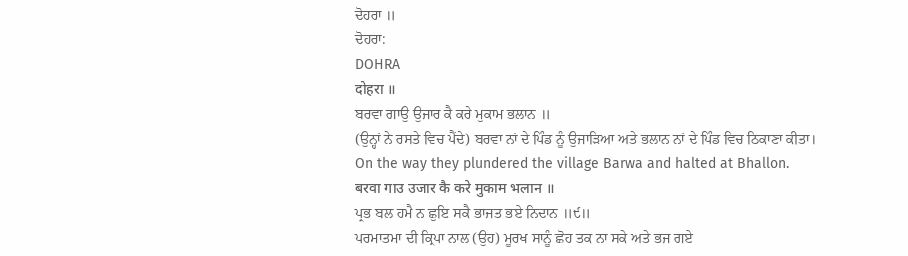ਦੋਹਰਾ ॥
ਦੋਹਰਾ:
DOHRA
दोहरा ॥
ਬਰਵਾ ਗਾਉ ਉਜਾਰ ਕੈ ਕਰੇ ਮੁਕਾਮ ਭਲਾਨ ॥
(ਉਨ੍ਹਾਂ ਨੇ ਰਸਤੇ ਵਿਚ ਪੈਂਦੇ) ਬਰਵਾ ਨਾਂ ਦੇ ਪਿੰਡ ਨੂੰ ਉਜਾੜਿਆ ਅਤੇ ਭਲਾਨ ਨਾਂ ਦੇ ਪਿੰਡ ਵਿਚ ਠਿਕਾਣਾ ਕੀਤਾ।
On the way they plundered the village Barwa and halted at Bhallon.
बरवा गाउ उजार कै करे मुकाम भलान ॥
ਪ੍ਰਭ ਬਲ ਹਮੈ ਨ ਛੁਇ ਸਕੈ ਭਾਜਤ ਭਏ ਨਿਦਾਨ ॥੯॥
ਪਰਮਾਤਮਾ ਦੀ ਕ੍ਰਿਪਾ ਨਾਲ (ਉਹ) ਮੂਰਖ ਸਾਨੂੰ ਛੋਹ ਤਕ ਨਾ ਸਕੇ ਅਤੇ ਭਜ ਗਏ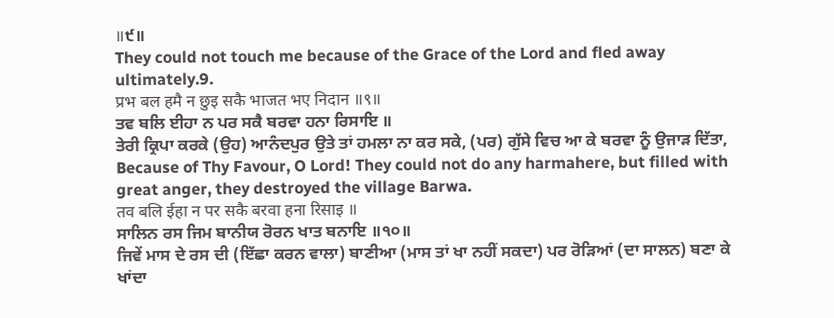॥੯॥
They could not touch me because of the Grace of the Lord and fled away ultimately.9.
प्रभ बल हमै न छुइ सकै भाजत भए निदान ॥९॥
ਤਵ ਬਲਿ ਈਹਾ ਨ ਪਰ ਸਕੈ ਬਰਵਾ ਹਨਾ ਰਿਸਾਇ ॥
ਤੇਰੀ ਕ੍ਰਿਪਾ ਕਰਕੇ (ਉਹ) ਆਨੰਦਪੁਰ ਉਤੇ ਤਾਂ ਹਮਲਾ ਨਾ ਕਰ ਸਕੇ, (ਪਰ) ਗੁੱਸੇ ਵਿਚ ਆ ਕੇ ਬਰਵਾ ਨੂੰ ਉਜਾੜ ਦਿੱਤਾ,
Because of Thy Favour, O Lord! They could not do any harmahere, but filled with great anger, they destroyed the village Barwa.
तव बलि ईहा न पर सकै बरवा हना रिसाइ ॥
ਸਾਲਿਨ ਰਸ ਜਿਮ ਬਾਨੀਯ ਰੋਰਨ ਖਾਤ ਬਨਾਇ ॥੧੦॥
ਜਿਵੇਂ ਮਾਸ ਦੇ ਰਸ ਦੀ (ਇੱਛਾ ਕਰਨ ਵਾਲਾ) ਬਾਣੀਆ (ਮਾਸ ਤਾਂ ਖਾ ਨਹੀਂ ਸਕਦਾ) ਪਰ ਰੋੜਿਆਂ (ਦਾ ਸਾਲਨ) ਬਣਾ ਕੇ ਖਾਂਦਾ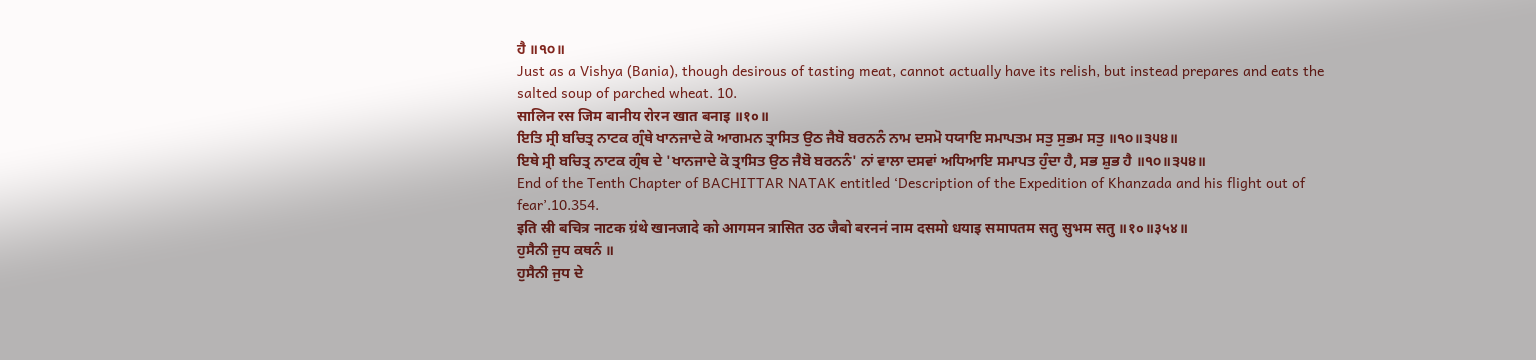ਹੈ ॥੧੦॥
Just as a Vishya (Bania), though desirous of tasting meat, cannot actually have its relish, but instead prepares and eats the salted soup of parched wheat. 10.
सालिन रस जिम बानीय रोरन खात बनाइ ॥१०॥
ਇਤਿ ਸ੍ਰੀ ਬਚਿਤ੍ਰ ਨਾਟਕ ਗ੍ਰੰਥੇ ਖਾਨਜਾਦੇ ਕੋ ਆਗਮਨ ਤ੍ਰਾਸਿਤ ਉਠ ਜੈਬੋ ਬਰਨਨੰ ਨਾਮ ਦਸਮੋ ਧਯਾਇ ਸਮਾਪਤਮ ਸਤੁ ਸੁਭਮ ਸਤੁ ॥੧੦॥੩੫੪॥
ਇਥੇ ਸ੍ਰੀ ਬਚਿਤ੍ਰ ਨਾਟਕ ਗ੍ਰੰਥ ਦੇ 'ਖਾਨਜਾਦੇ ਕੋ ਤ੍ਰਾਸਿਤ ਉਠ ਜੈਬੋ ਬਰਨਨੰ' ਨਾਂ ਵਾਲਾ ਦਸਵਾਂ ਅਧਿਆਇ ਸਮਾਪਤ ਹੁੰਦਾ ਹੈ, ਸਭ ਸ਼ੁਭ ਹੈ ॥੧੦॥੩੫੪॥
End of the Tenth Chapter of BACHITTAR NATAK entitled ‘Description of the Expedition of Khanzada and his flight out of fear’.10.354.
इति स्री बचित्र नाटक ग्रंथे खानजादे को आगमन त्रासित उठ जैबो बरननं नाम दसमो धयाइ समापतम सतु सुभम सतु ॥१०॥३५४॥
ਹੁਸੈਨੀ ਜੁਧ ਕਥਨੰ ॥
ਹੁਸੈਨੀ ਜੁਧ ਦੇ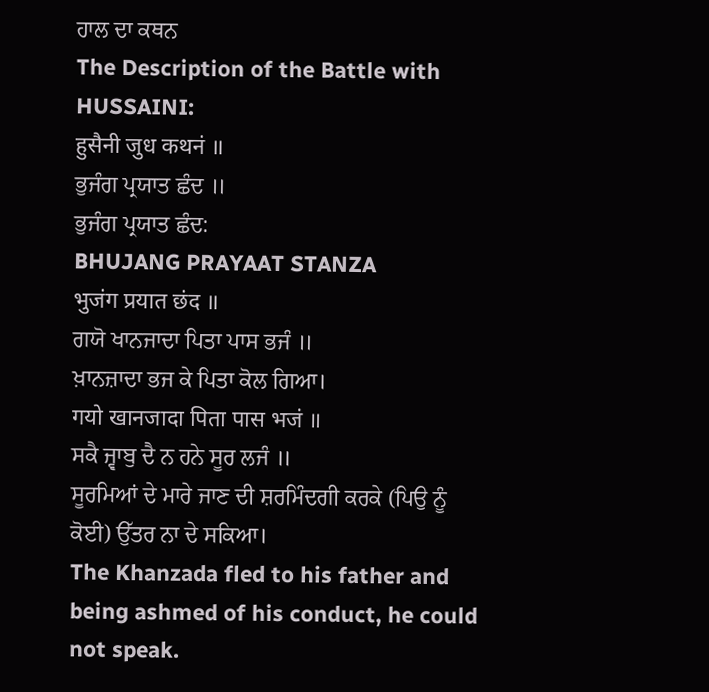ਹਾਲ ਦਾ ਕਥਨ
The Description of the Battle with HUSSAINI:
हुसैनी जुध कथनं ॥
ਭੁਜੰਗ ਪ੍ਰਯਾਤ ਛੰਦ ॥
ਭੁਜੰਗ ਪ੍ਰਯਾਤ ਛੰਦ:
BHUJANG PRAYAAT STANZA
भुजंग प्रयात छंद ॥
ਗਯੋ ਖਾਨਜਾਦਾ ਪਿਤਾ ਪਾਸ ਭਜੰ ॥
ਖ਼ਾਨਜ਼ਾਦਾ ਭਜ ਕੇ ਪਿਤਾ ਕੋਲ ਗਿਆ।
गयो खानजादा पिता पास भजं ॥
ਸਕੈ ਜ੍ਵਾਬੁ ਦੈ ਨ ਹਨੇ ਸੂਰ ਲਜੰ ॥
ਸੂਰਮਿਆਂ ਦੇ ਮਾਰੇ ਜਾਣ ਦੀ ਸ਼ਰਮਿੰਦਗੀ ਕਰਕੇ (ਪਿਉ ਨੂੰ ਕੋਈ) ਉੱਤਰ ਨਾ ਦੇ ਸਕਿਆ।
The Khanzada fled to his father and being ashmed of his conduct, he could not speak.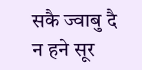सकै ज्वाबु दै न हने सूर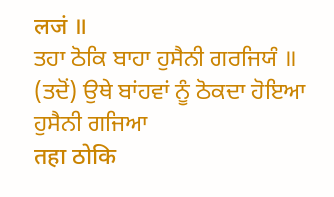लजं ॥
ਤਹਾ ਠੋਕਿ ਬਾਹਾ ਹੁਸੈਨੀ ਗਰਜਿਯੰ ॥
(ਤਦੋਂ) ਉਥੇ ਬਾਂਹਵਾਂ ਨੂੰ ਠੋਕਦਾ ਹੋਇਆ ਹੁਸੈਨੀ ਗਜਿਆ
तहा ठोकि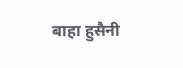बाहा हुसैनी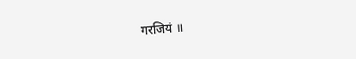गरजियं ॥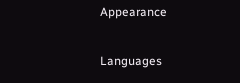Appearance


Languages